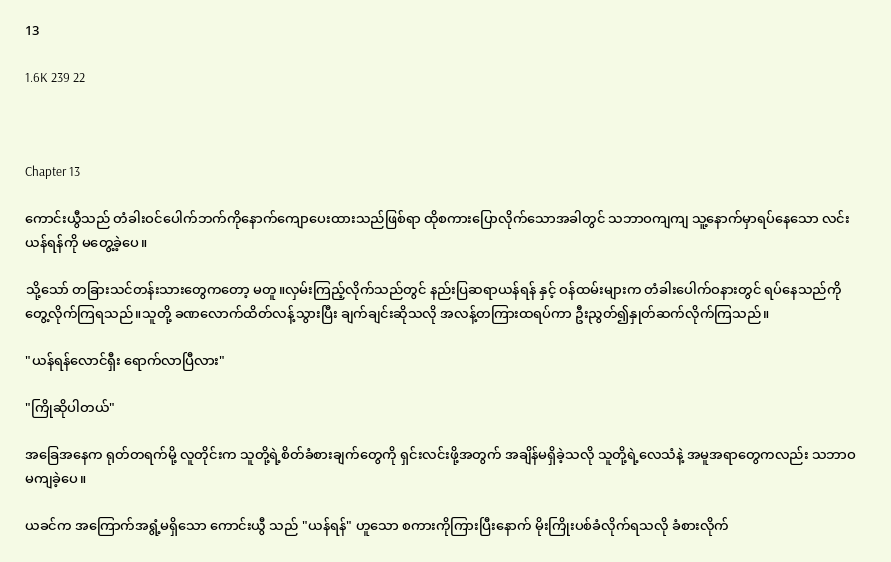13

1.6K 239 22



Chapter 13

ကောင်းယွီသည် တံခါးဝင်ပေါက်ဘက်ကိုနောက်ကျောပေးထားသည်ဖြစ်ရာ ထိုစကားပြောလိုက်သောအခါတွင် သဘာဝကျကျ သူ့နောက်မှာရပ်နေသော လင်းယန်ရန်ကို မတွေ့ခဲ့ပေ။

သို့သော် တခြားသင်တန်းသားတွေကတော့ မတူ။လှမ်းကြည့်လိုက်သည်တွင် နည်းပြဆရာယန်ရန် နှင့် ဝန်ထမ်းများက တံခါးပေါက်ဝနားတွင် ရပ်နေသည်ကို တွေ့လိုက်ကြရသည်။သူတို့ ခဏလောက်ထိတ်လန့်သွားပြီး ချက်ချင်းဆိုသလို အလန့်တကြားထရပ်ကာ ဦးညွတ်၍နှုတ်ဆက်လိုက်ကြသည်။

"ယန်ရန်လောင်ရှီး ရောက်လာပြီလား"

"ကြိုဆိုပါတယ်"

အခြေအနေက ရုတ်တရက်မို့ လူတိုင်းက သူတို့ရဲ့စိတ်ခံစားချက်တွေကို ရှင်းလင်းဖို့အတွက် အချိန်မရှိခဲ့သလို သူတို့ရဲ့လေသံနဲ့ အမူအရာတွေကလည်း သဘာဝမကျခဲ့ပေ။

ယခင်က အကြောက်အရွံ့မရှိသော ကောင်းယွီ သည် "ယန်ရန်" ဟူသော စကားကိုကြားပြီးနောက် မိုးကြိုးပစ်ခံလိုက်ရသလို ခံစားလိုက်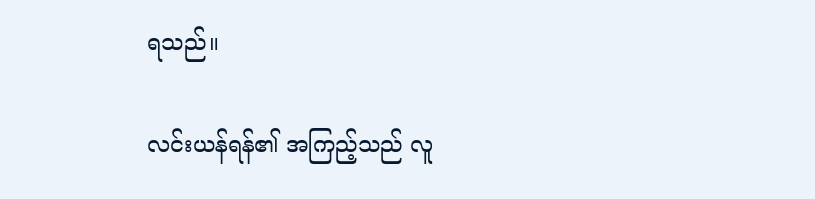ရသည်။

လင်းယန်ရန်၏ အကြည့်သည် လူ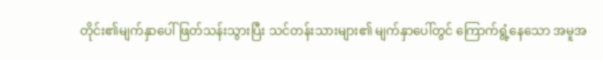တိုင်း၏မျက်နှာပေါ် ဖြတ်သန်းသွားပြီး သင်တန်းသားများ၏ မျက်နှာပေါ်တွင် ကြောက်ရွံ့နေသော အမူအ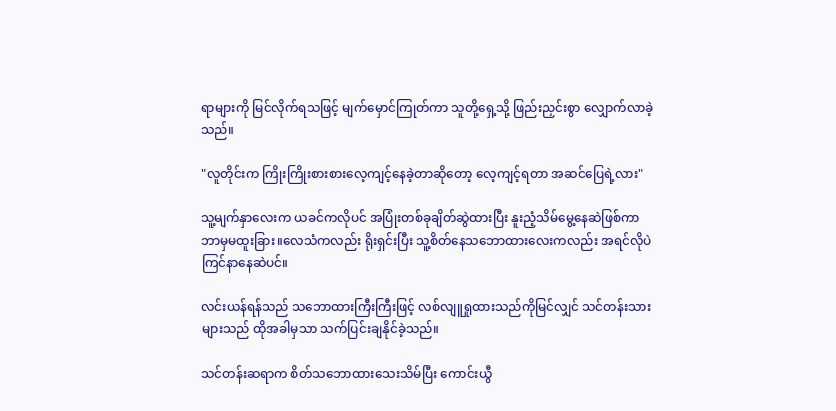ရာများကို မြင်လိုက်ရသဖြင့် မျက်မှောင်ကြုတ်ကာ သူတို့ရှေ့သို့ ဖြည်းညှင်းစွာ လျှောက်လာခဲ့သည်။

"လူတိုင်းက ကြိုးကြိုးစားစားလေ့ကျင့်နေခဲ့တာဆိုတော့ လေ့ကျင့်ရတာ အဆင်ပြေရဲ့လား"

သူ့မျက်နှာလေးက ယခင်ကလိုပင် အပြုံးတစ်ခုချိတ်ဆွဲထားပြီး နူးညံ့သိမ်မွေ့နေဆဲဖြစ်ကာ ဘာမှမထူးခြား။လေသံကလည်း ရိုးရှင်းပြီး သူ့စိတ်နေသဘောထားလေးကလည်း အရင်လိုပဲ ကြင်နာနေဆဲပင်။

လင်းယန်ရန်သည် ‌သဘောထားကြီးကြီးဖြင့် လစ်လျူရှုထားသည်ကိုမြင်လျှင် ‌သင်တန်းသားများသည် ထိုအခါမှသာ သက်ပြင်းချနိုင်ခဲ့သည်။

သင်တန်းဆရာက စိတ်သဘောထားသေးသိမ်ပြီး ကောင်းယွီ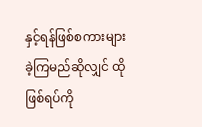နှင့်ရန်ဖြစ်စကားများခဲ့ကြမည်ဆိုလျှင် ထိုဖြစ်ရပ်ကို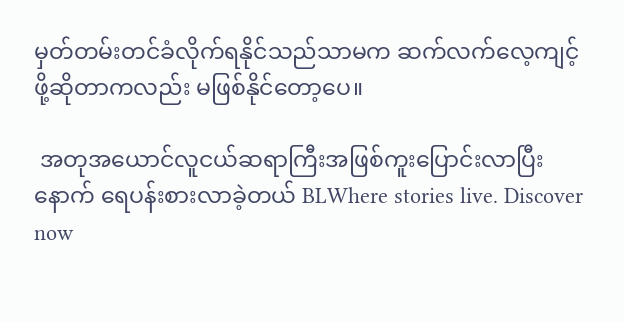မှတ်တမ်းတင်ခံလိုက်ရနိုင်သည်သာမက ဆက်လက်လေ့ကျင့်ဖို့ဆိုတာကလည်း မဖြစ်နိုင်တော့ပေ။

 အတုအယောင်လူငယ်ဆရာကြီးအဖြစ်ကူးပြောင်းလာပြီးနောက် ရေပန်းစားလာခဲ့တယ် BLWhere stories live. Discover now